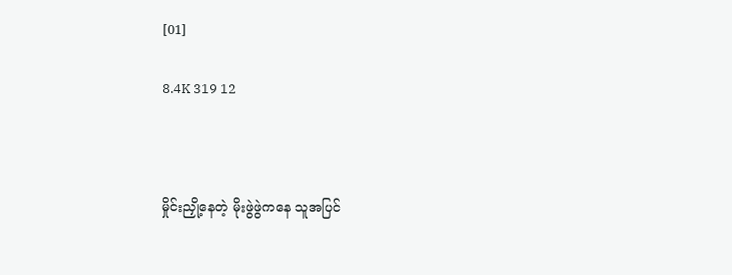[01]

8.4K 319 12



မှိုင်းညှို့နေတဲ့ မိုးဖွဲဖွဲကနေ သူအပြင်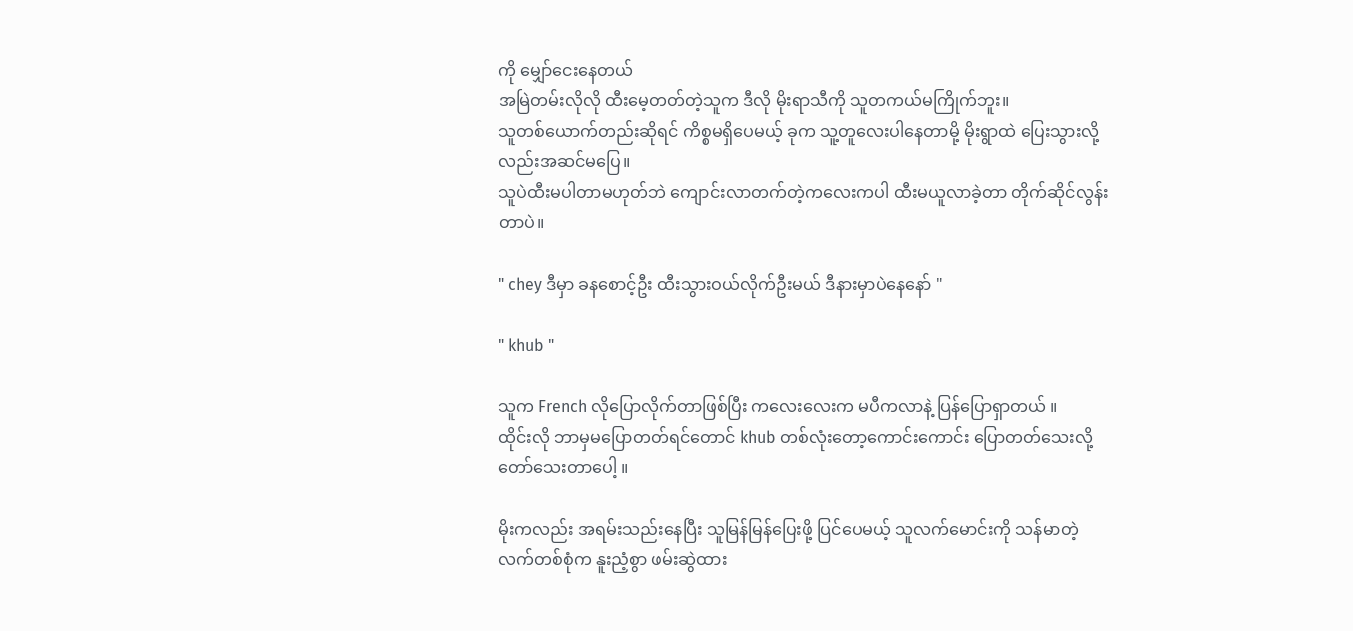ကို မျှော်ငေးနေတယ်
အမြဲတမ်းလိုလို ထီးမေ့တတ်တဲ့သူက ဒီလို မိုးရာသီကို သူတကယ်မကြိုက်ဘူး။
သူတစ်ယောက်တည်းဆိုရင် ကိစ္စမရှိပေမယ့် ခုက သူ့တူလေးပါနေတာမို့ မိုးရွာထဲ ပြေးသွားလို့လည်းအဆင်မပြေ။
သူပဲထီးမပါတာမဟုတ်ဘဲ ကျောင်းလာတက်တဲ့ကလေးကပါ ထီးမယူလာခဲ့တာ တိုက်ဆိုင်လွန်းတာပဲ။

" chey ဒီမှာ ခနစောင့်ဦး ထီးသွားဝယ်လိုက်ဦးမယ် ဒီနားမှာပဲနေနော် "

" khub "

သူက French လိုပြောလိုက်တာဖြစ်ပြီး ကလေးလေးက မပီကလာနဲ့ ပြန်ပြောရှာတယ် ။
ထိုင်းလို ဘာမှမပြောတတ်ရင်တောင် khub တစ်လုံးတော့ကောင်းကောင်း ပြောတတ်သေးလို့တော်သေးတာပေါ့ ။

မိုးကလည်း အရမ်းသည်းနေပြီး သူမြန်မြန်ပြေးဖို့ ပြင်ပေမယ့် သူလက်မောင်းကို သန်မာတဲ့ လက်တစ်စုံက နူးညံ့စွာ ဖမ်းဆွဲထား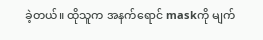ခဲ့တယ်။ ထိုသူက အနက်ရောင် maskကို မျက်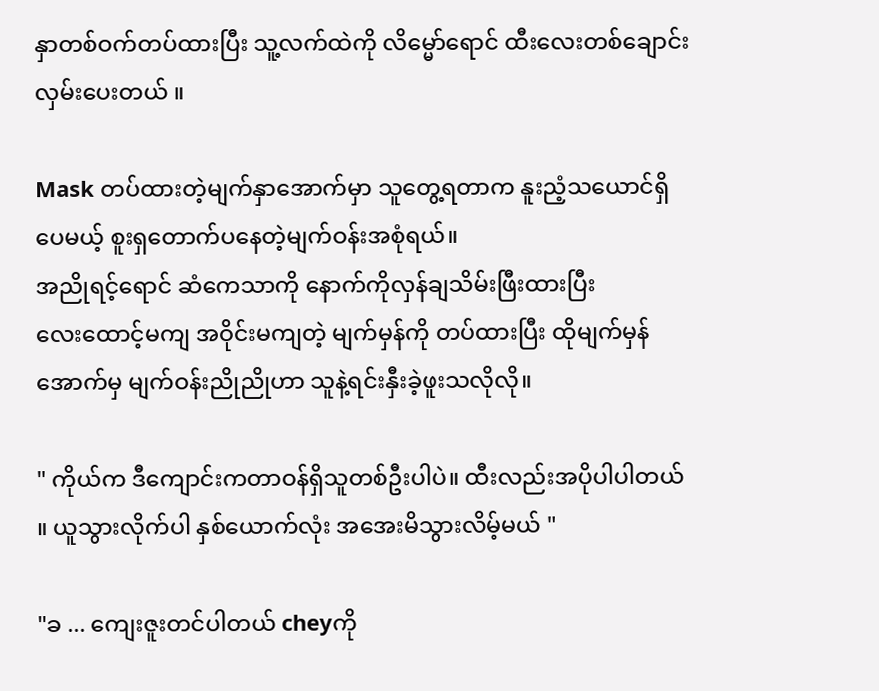နှာတစ်ဝက်တပ်ထားပြီး သူ့လက်ထဲကို လိမ္မော်ရောင် ထီးလေးတစ်ချောင်းလှမ်းပေးတယ် ။

Mask တပ်ထားတဲ့မျက်နှာအောက်မှာ သူတွေ့ရတာက နူးညံ့သယောင်ရှိပေမယ့် စူးရှတောက်ပနေတဲ့မျက်ဝန်းအစုံရယ်။
အညိုရင့်ရောင် ဆံကေသာကို နောက်ကိုလှန်ချသိမ်းဖြီးထားပြီး
လေးထောင့်မကျ အဝိုင်းမကျတဲ့ မျက်မှန်ကို တပ်ထားပြီး ထိုမျက်မှန်အောက်မှ မျက်ဝန်းညိုညိုဟာ သူနဲ့ရင်းနှီးခဲ့ဖူးသလိုလို။

" ကိုယ်က ဒီကျောင်းကတာဝန်ရှိသူတစ်ဦးပါပဲ။ ထီးလည်းအပိုပါပါတယ် ။ ယူသွားလိုက်ပါ နှစ်ယောက်လုံး အအေးမိသွားလိမ့်မယ် "

"ခ ... ကျေးဇူးတင်ပါတယ် cheyကို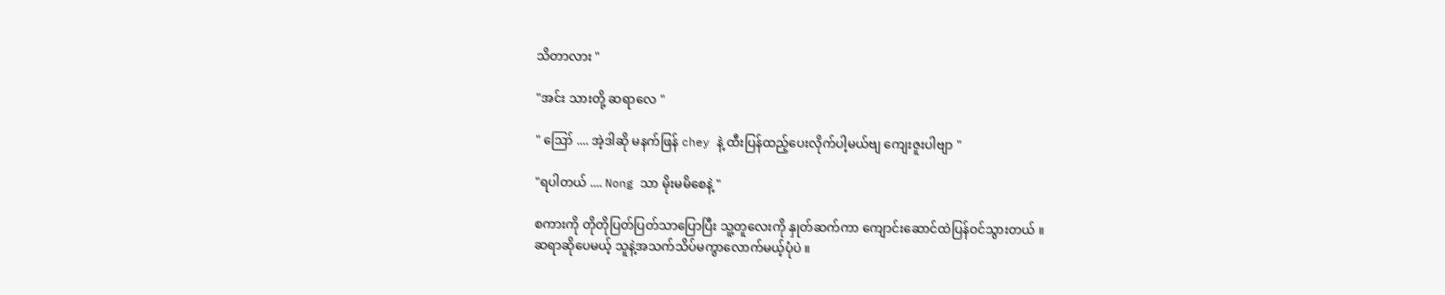သိတာလား "

"အင်း သားတို့ ဆရာလေ "

" ဪ .... အဲ့ဒါဆို မနက်ဖြန် chey နဲ့ ထီးပြန်ထည့်ပေးလိုက်ပါ့မယ်ဗျ ကျေးဇူးပါဗျာ "

"ရပါတယ် .... Nong သာ မိုးမမိစေနဲ့ "

စကားကို တိုတိုပြတ်ပြတ်သာပြောပြီး သူ့တူလေးကို နှုတ်ဆက်ကာ ကျောင်းဆောင်ထဲပြန်ဝင်သွားတယ် ။
ဆရာဆိုပေမယ့် သူနဲ့အသက်သိပ်မကွာလောက်မယ့်ပုံပဲ ။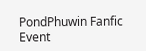PondPhuwin Fanfic Event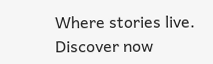Where stories live. Discover now